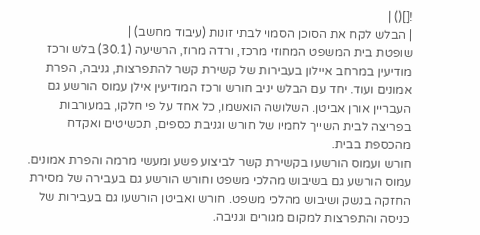![]() |
| הבלש לקח את הסוכן הסמוי לבתי זונות (עיבוד מחשב) |
שופטת בית המשפט המחוזי מרכז, ורדה מרוז, הרשיעה (30.1) בלש ורכז מודיעין במרחב איילון בעבירות של קשירת קשר להתפרצות, גניבה, הפרת אמונים ועוד. יחד עם הבלש יניב חורש ורכז המודיעין אילן עמוס הורשע גם העבריין אורן אביטן. השלושה הואשמו, כל אחד על פי חלקו, במעורבות בפריצה לבית השייך לחמיו של חורש וגניבת כספים, תכשיטים ואקדח מהכספת בבית.
חורש ועמוס הורשעו בקשירת קשר לביצוע פשע ומעשי מרמה והפרת אמונים. עמוס הורשע גם בשיבוש מהלכי משפט וחורש הורשע גם בעבירה של מסירת החזקה בנשק ושיבוש מהלכי משפט. חורש ואביטן הורשעו גם בעבירות של כניסה והתפרצות למקום מגורים וגניבה.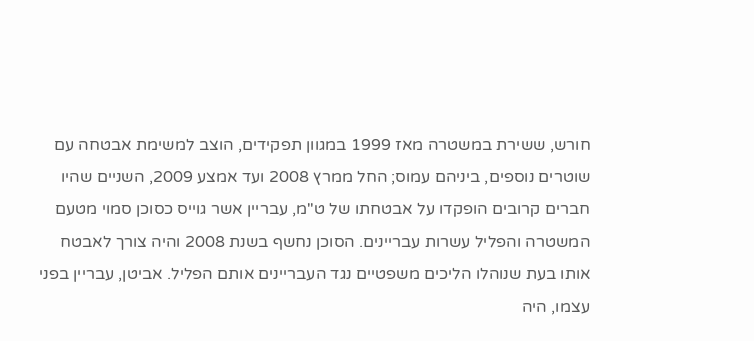חורש, ששירת במשטרה מאז 1999 במגוון תפקידים, הוצב למשימת אבטחה עם שוטרים נוספים, ביניהם עמוס; החל ממרץ 2008 ועד אמצע 2009, השניים שהיו חברים קרובים הופקדו על אבטחתו של ט"מ, עבריין אשר גוייס כסוכן סמוי מטעם המשטרה והפליל עשרות עבריינים. הסוכן נחשף בשנת 2008 והיה צורך לאבטח אותו בעת שנוהלו הליכים משפטיים נגד העבריינים אותם הפליל. אביטן, עבריין בפני עצמו, היה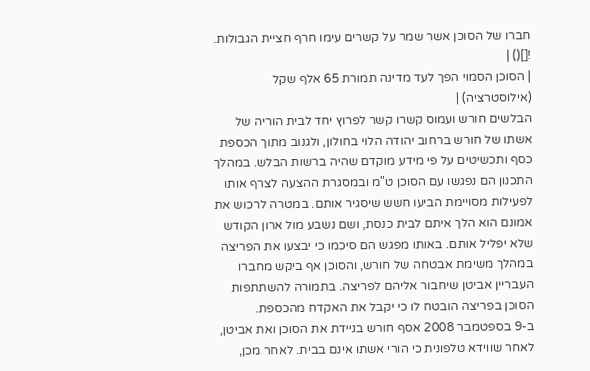חברו של הסוכן אשר שמר על קשרים עימו חרף חציית הגבולות.
![]() |
| הסוכן הסמוי הפך לעד מדינה תמורת 65 אלף שקל (אילוסטרציה) |
הבלשים חורש ועמוס קשרו קשר לפרוץ יחד לבית הוריה של אשתו של חורש ברחוב יהודה הלוי בחולון, ולגנוב מתוך הכספת כסף ותכשיטים על פי מידע מוקדם שהיה ברשות הבלש. במהלך התכנון הם נפגשו עם הסוכן ט"מ ובמסגרת ההצעה לצרף אותו לפעילות מסויימת הביעו חשש שיסגיר אותם. במטרה לרכוש את אמונם הוא הלך איתם לבית כנסת, ושם נשבע מול ארון הקודש שלא יפליל אותם. באותו מפגש הם סיכמו כי יבצעו את הפריצה במהלך משימת אבטחה של חורש, והסוכן אף ביקש מחברו העבריין אביטן שיחבור אליהם לפריצה. בתמורה להשתתפות הסוכן בפריצה הובטח לו כי יקבל את האקדח מהכספת.
ב-9 בספטמבר 2008 אסף חורש בניידת את הסוכן ואת אביטן, לאחר שווידא טלפונית כי הורי אשתו אינם בבית. לאחר מכן,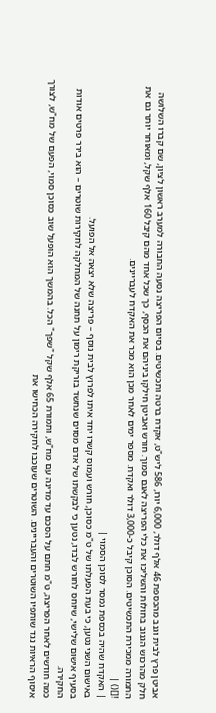אביטן פרץ לבית וגנב מהכספת 46 אלף דולר, 6,000 יורו, 586 ליש"ט, אקדח ברטה ותכשיטים. בסיום הפריצה נסעה החבורה למערב ראשון לציון, שם קברו השלושה חלק מהרכוש הגנוב בחולות והשליכו את כלי הפריצה לאגם סמוך. חורש ואביטן חילקו ביניהם את הכסף, כך שכל אחד מהם קיבל 160 אלף שקל, ומאוחר יותר גם את התמורה ממכירת התכשיטים. הסוכן קיבל כ-3,000 דולר ואקדח. מספר ימים לאחר מכן הוא מכר את האקדח לעבריינים.
![]() |
| האקדח שהיה בכספת נמסר לסוכן הסמוי |
באישום השני נטען, כי בעת הפעלתו של ט"מ כסוכן, חורש ועמוס קשרו יחד איתו לפרוץ לבית נוסף – פריצה שלא יצאה אל הפועל.
בסעיף אישום שלישי, שיוחס לחורש לבדו, נטען כי לבקשתו של אדם מסוים שנחשד בזריקת רימון על תחנה של המחלקה לחקירות שוטרים – הוא בירר פרטים אודות החקירה.
כמה חודשים לאחר הפריצה, ט"מ חתם על הסכם עד מדינה עם מח"ש, ותמורת 65 אלף שקל "שפך" הכל. בהמשך הוא הופעל שוב כסוכן סמוי, הפעם של מח"ש, לצורך איסוף הראיות נגד שותפיו השוטרים והעבריינים. השוטרים שעוכבו לחקירה הכחישו את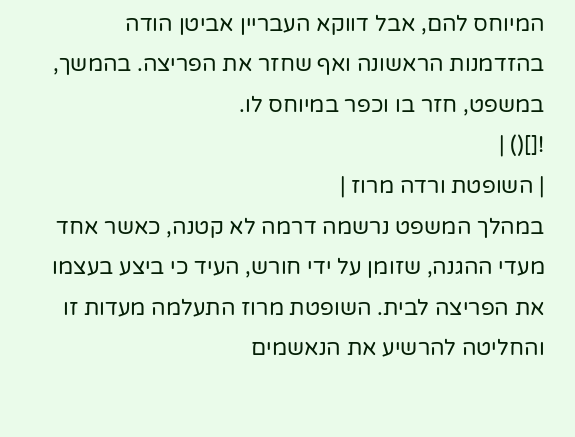המיוחס להם, אבל דווקא העבריין אביטן הודה בהזדמנות הראשונה ואף שחזר את הפריצה. בהמשך, במשפט, חזר בו וכפר במיוחס לו.
![]() |
| השופטת ורדה מרוז |
במהלך המשפט נרשמה דרמה לא קטנה, כאשר אחד מעדי ההגנה, שזומן על ידי חורש, העיד כי ביצע בעצמו את הפריצה לבית. השופטת מרוז התעלמה מעדות זו והחליטה להרשיע את הנאשמים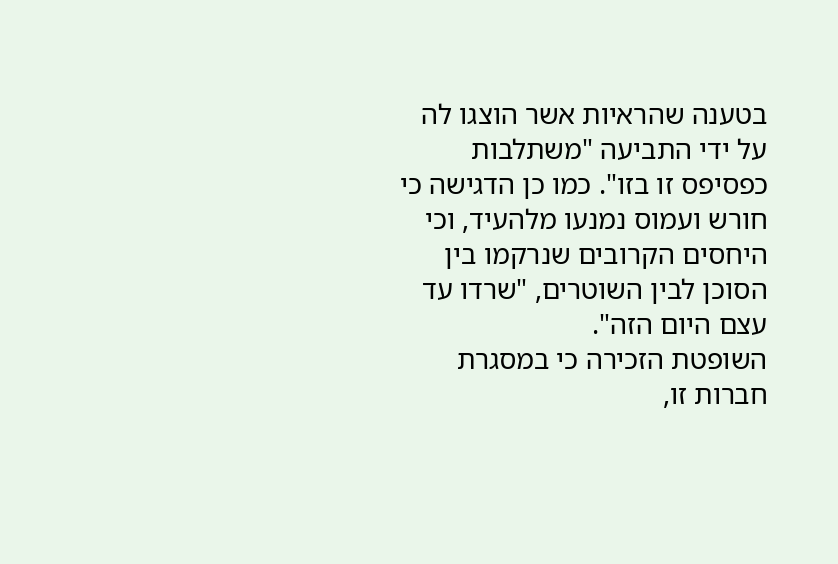בטענה שהראיות אשר הוצגו לה על ידי התביעה "משתלבות כפסיפס זו בזו". כמו כן הדגישה כי חורש ועמוס נמנעו מלהעיד, וכי היחסים הקרובים שנרקמו בין הסוכן לבין השוטרים, "שרדו עד עצם היום הזה".
השופטת הזכירה כי במסגרת חברות זו,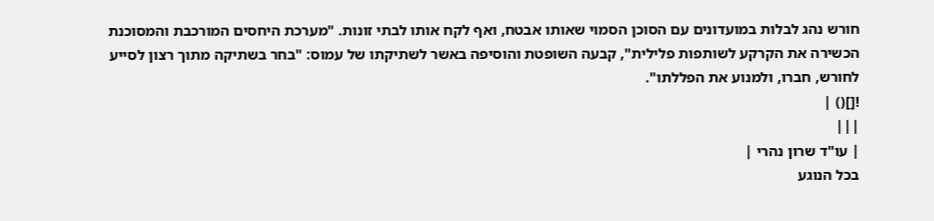חורש נהג לבלות במועדונים עם הסוכן הסמוי שאותו אבטח, ואף לקח אותו לבתי זונות. "מערכת היחסים המורכבת והמסוכנת הכשירה את הקרקע לשותפות פלילית", קבעה השופטת והוסיפה באשר לשתיקתו של עמוס: "בחר בשתיקה מתוך רצון לסייע לחורש, חברו, ולמנוע את הפללתו".
![]() |
|||
| עו"ד שרון נהרי |
בכל הנוגע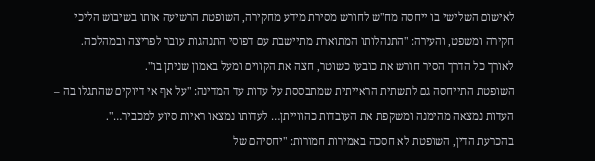לאישום השלישי בו ייחסה מח"ש לחורש מסירת מידע מחקירה, השופטת הרשיעה אותו בשיבוש הליכי חקירה ומשפט, והעירה: "התנהלותו המתוארת מתיישבת עם דפוסי התנהגות עובר לפריצה ובמהלכה. לאורך כל הדרך הסיר חורש את כובעו כשוטר, חצה את הקווים ומעל באמון שניתן בו".
השופטת התייחסה גם לתשתית הראייתית שמתבססת על עדות עד המדינה: "על אף אי דיוקים שהתגלו בה – העדות נמצאה מהימנה ומשקפת את העובדות כהווייתן… לעדותו נמצאו ראיות סיוע למכביר…".
בהכרעת הדין, השופטת לא חסכה באמירות חמורות: "יחסיהם של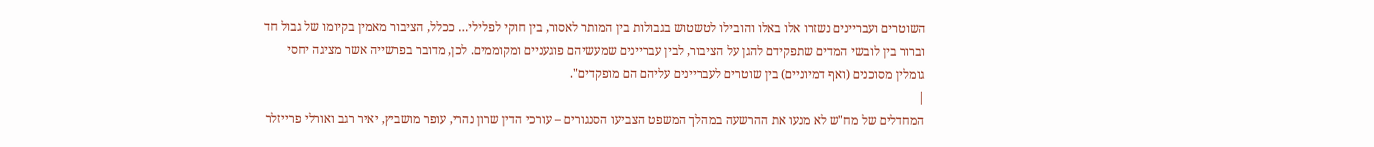השוטרים ועבריינים נשזרו אלו באלו והובילו לטשטוש בגבולות בין המותר לאסור, בין חוקי לפלילי… ככלל, הציבור מאמין בקיומו של גבול חד וברור בין לובשי המדים שתפקידם להגן על הציבור, לבין עבריינים שמעשיהם פוגעניים ומקוממים. לכן, מדובר בפרשייה אשר מציגה יחסי גומלין מסוכנים (ואף דמיוניים) בין שוטרים לעבריינים עליהם הם מופקדים".
|
המחדלים של מח"ש לא מנעו את ההרשעה במהלך המשפט הצביעו הסנגורים – עורכי הדין שרון נהרי, עופר מושביץ, יאיר רגב ואורלי פרייזלר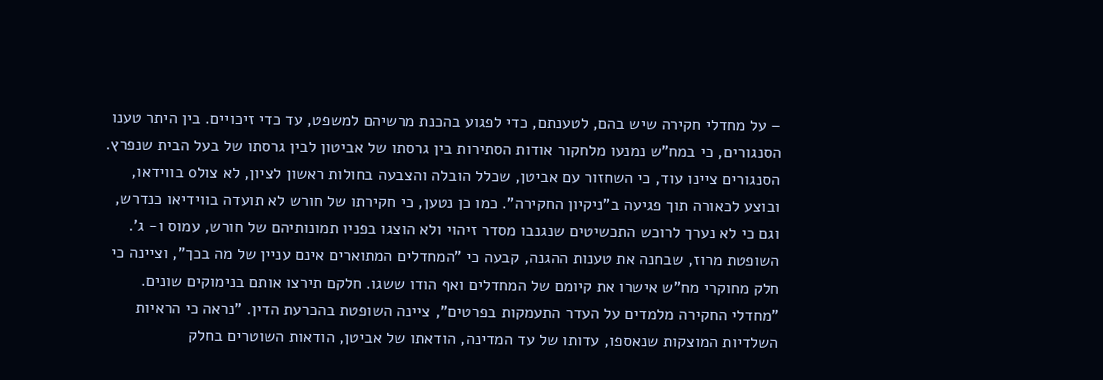– על מחדלי חקירה שיש בהם, לטענתם, כדי לפגוע בהכנת מרשיהם למשפט, עד כדי זיכויים. בין היתר טענו הסנגורים, כי במח"ש נמנעו מלחקור אודות הסתירות בין גרסתו של אביטון לבין גרסתו של בעל הבית שנפרץ. הסנגורים ציינו עוד, כי השחזור עם אביטן, שכלל הובלה והצבעה בחולות ראשון לציון, לא צולo בווידאו, ובוצע לכאורה תוך פגיעה ב"ניקיון החקירה". כמו כן נטען, כי חקירתו של חורש לא תועדה בווידיאו כנדרש, וגם כי לא נערך לרוכש התכשיטים שנגנבו מסדר זיהוי ולא הוצגו בפניו תמונותיהם של חורש, עמוס ו- ג'. השופטת מרוז, שבחנה את טענות ההגנה, קבעה כי "המחדלים המתוארים אינם עניין של מה בכך", וציינה כי חלק מחוקרי מח"ש אישרו את קיומם של המחדלים ואף הודו ששגו. חלקם תירצו אותם בנימוקים שונים. "מחדלי החקירה מלמדים על העדר התעמקות בפרטים", ציינה השופטת בהכרעת הדין. "נראה כי הראיות השלדיות המוצקות שנאספו, עדותו של עד המדינה, הודאתו של אביטן, הודאות השוטרים בחלק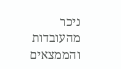ניכר מהעובדות והממצאים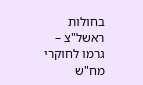בחולות ראשל"צ – גרמו לחוקרי מח"ש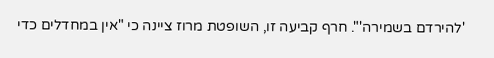'להירדם בשמירה'". חרף קביעה זו, השופטת מרוז ציינה כי "אין במחדלים כדי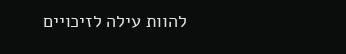להוות עילה לזיכויים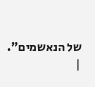של הנאשמים". |